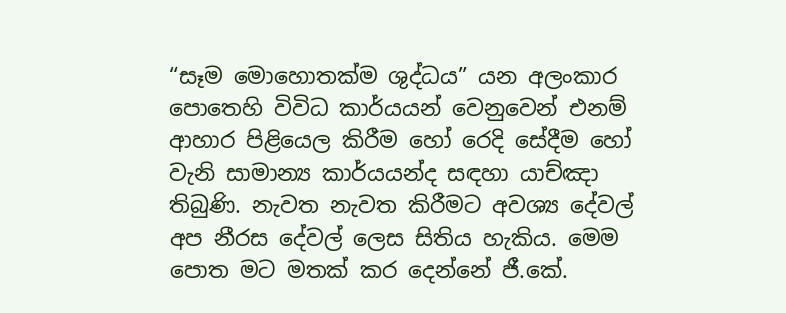“සෑම මොහොතක්ම ශුද්ධය” යන අලංකාර පොතෙහි විවිධ කාර්යයන් වෙනුවෙන් එනම් ආහාර පිළියෙල කිරීම හෝ රෙදි සේදීම හෝ වැනි සාමාන්‍ය කාර්යයන්ද සඳහා යාච්ඤා තිබුණි. නැවත නැවත කිරීමට අවශ්‍ය දේවල් අප නීරස දේවල් ලෙස සිතිය හැකිය. මෙම පොත මට මතක් කර දෙන්නේ ජී.කේ.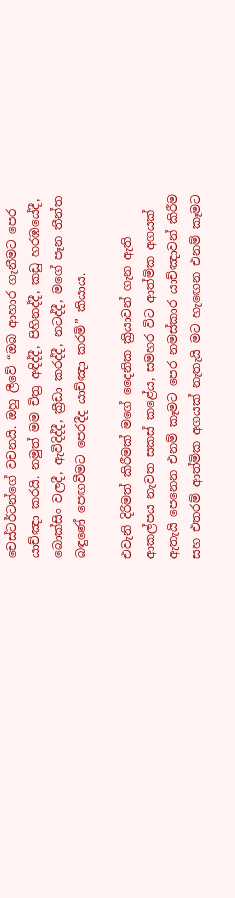චෙස්ටර්ටන්ගේ වචනයි. ඔහු ලීවේ “ඔබ ආහාර ගැනීමට පෙර යාච්ඤා කරයි. නමුත් මම චිත්‍ර අඳිද්දී, පිහිනද්දී, කඩු හරඹයේදී, බොක්සිං වලදී, ඇවිදිද්දී, ක්‍රීඩා කරද්දී, නටද්දී, මගේ පෑන තීන්ත බඳුණේ පෙඟවීමට පෙරදීද යාච්ඤා කරමි” කියාය.

එවැනි දිරිමත් කිරීමක් මගේ දෛනික ක්‍රියාවන් ගැන ඇති ආකල්පය නැවත සකස් කළේය, සමහර විට ආත්මික අගයක් ඇතැයි පෙනෙන එනම් කෑමට පෙර නමස්කාර යාච්ඤාවන් කිරීම සහ එතරම් ආත්මික අගයක් නැතැයි මට හැඟෙන එනම් කෑමට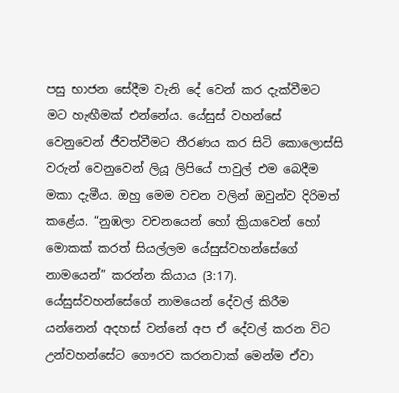පසු භාජන සේදීම වැනි දේ වෙන් කර දැක්වීමට මට හැඟීමක් එන්නේය. යේසුස් වහන්සේ වෙනුවෙන් ජීවත්වීමට තීරණය කර සිටි කොලොස්සි වරුන් වෙනුවෙන් ලියූ ලිපියේ පාවුල් එම බෙදීම මකා දැමීය. ඔහු මෙම වචන වලින් ඔවුන්ව දිරිමත් කළේය. “නුඹලා වචනයෙන් හෝ ක්‍රියාවෙන් හෝ මොකක් කරත් සියල්ලම යේසුස්වහන්සේගේ නාමයෙන්” කරන්න කියාය (3:17). යේසුස්වහන්සේගේ නාමයෙන් දේවල් කිරීම යන්නෙන් අදහස් වන්නේ අප ඒ දේවල් කරන විට උන්වහන්සේට ගෞරව කරනවාක් මෙන්ම ඒවා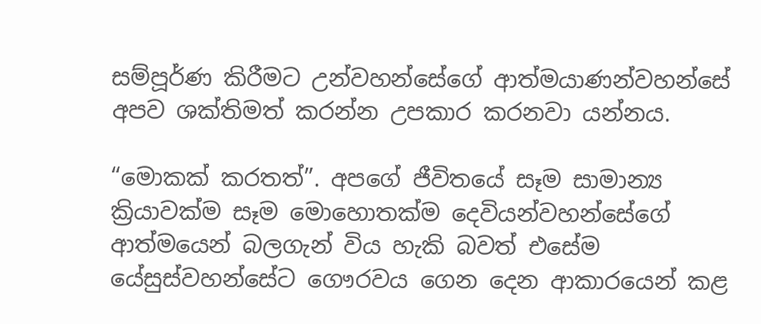සම්පූර්ණ කිරීමට උන්වහන්සේගේ ආත්මයාණන්වහන්සේ අපව ශක්තිමත් කරන්න උපකාර කරනවා යන්නය.

“මොකක් කරතත්”. අපගේ ජීවිතයේ සෑම සාමාන්‍ය ක්‍රියාවක්ම සෑම මොහොතක්ම දෙවියන්වහන්සේගේ ආත්මයෙන් බලගැන් විය හැකි බවත් එසේම යේසුස්වහන්සේට ගෞරවය ගෙන දෙන ආකාරයෙන් කළ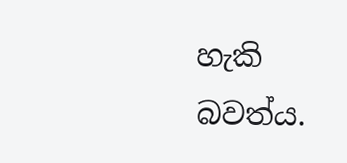හැකි බවත්ය.